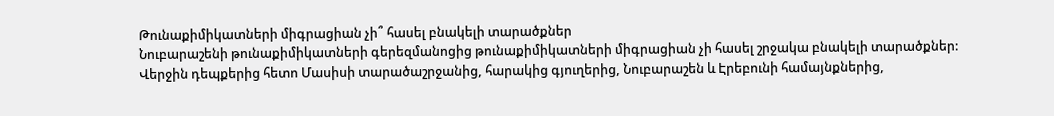Թունաքիմիկատների միգրացիան չի՞ հասել բնակելի տարածքներ
Նուբարաշենի թունաքիմիկատների գերեզմանոցից թունաքիմիկատների միգրացիան չի հասել շրջակա բնակելի տարածքներ: Վերջին դեպքերից հետո Մասիսի տարածաշրջանից, հարակից գյուղերից, Նուբարաշեն և Էրեբունի համայնքներից,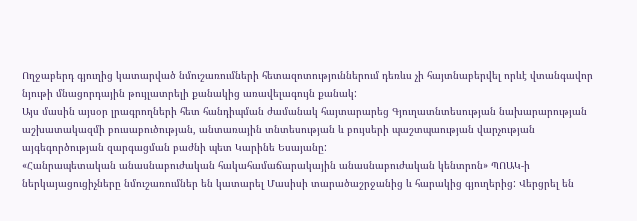Ողջաբերդ գյուղից կատարված նմուշառումների հետազոտություններում դեռևս չի հայտնաբերվել որևէ վտանգավոր նյութի մնացորդային թույլատրելի քանակից առավելագույն քանակ:
Այս մասին այսօր լրագրողների հետ հանդիպման ժամանակ հայտարարեց Գյուղատնտեսության նախարարության աշխատակազմի բուսաբուծության, անտառային տնտեսության և բույսերի պաշտպաության վարչության այգեգործության զարգացման բաժնի պետ Կարինե Եսայանը:
«Հանրապետական անասնաբուժական հակահամաճարակային անասնաբուժական կենտրոն» ՊՈԱԿ-ի ներկայացուցիչները նմուշառումներ են կատարել Մասիսի տարածաշրջանից և հարակից գյուղերից: Վերցրել են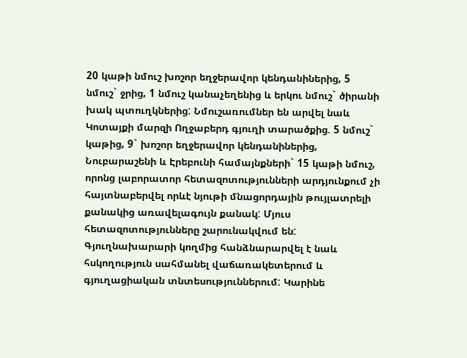20 կաթի նմուշ խոշոր եղջերավոր կենդանիներից, 5 նմուշ` ջրից, 1 նմուշ կանաչեղենից և երկու նմուշ` ծիրանի խակ պտուղկներից: Նմուշառումներ են արվել նաև Կոտայքի մարզի Ողջաբերդ գյուղի տարածքից. 5 նմուշ` կաթից, 9` խոշոր եղջերավոր կենդանիներից, Նուբարաշենի և Էրեբունի համայնքների` 15 կաթի նմուշ, որոնց լաբորատոր հետազոտությունների արդյունքում չի հայտնաբերվել որևէ նյութի մնացորդային թույլատրելի քանակից առավելագույն քանակ: Մյուս հետազոտությունները շարունակվում են: Գյուղնախարարի կողմից հանձնարարվել է նաև հսկողություն սահմանել վաճառակետերում և գյուղացիական տնտեսություններում: Կարինե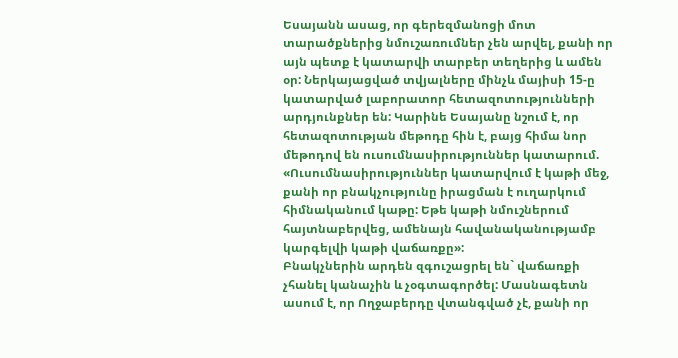Եսայանն ասաց, որ գերեզմանոցի մոտ տարածքներից նմուշառումներ չեն արվել, քանի որ այն պետք է կատարվի տարբեր տեղերից և ամեն օր: Ներկայացված տվյալները մինչև մայիսի 15-ը կատարված լաբորատոր հետազոտությունների արդյունքներ են: Կարինե Եսայանը նշում է, որ հետազոտության մեթոդը հին է, բայց հիմա նոր մեթոդով են ուսումնասիրություններ կատարում. «Ուսումնասիրություններ կատարվում է կաթի մեջ, քանի որ բնակչությունը իրացման է ուղարկում հիմնականում կաթը: Եթե կաթի նմուշներում հայտնաբերվեց, ամենայն հավանականությամբ կարգելվի կաթի վաճառքը»:
Բնակչներին արդեն զգուշացրել են` վաճառքի չհանել կանաչին և չօգտագործել: Մասնագետն ասում է, որ Ողջաբերդը վտանգված չէ, քանի որ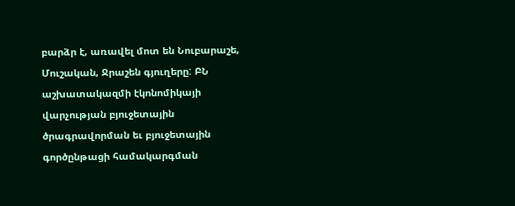բարձր է, առավել մոտ են Նուբարաշե, Մուշական, Ջրաշեն գյուղերը: ԲՆ աշխատակազմի էկոնոմիկայի վարչության բյուջետային ծրագրավորման եւ բյուջետային գործընթացի համակարգման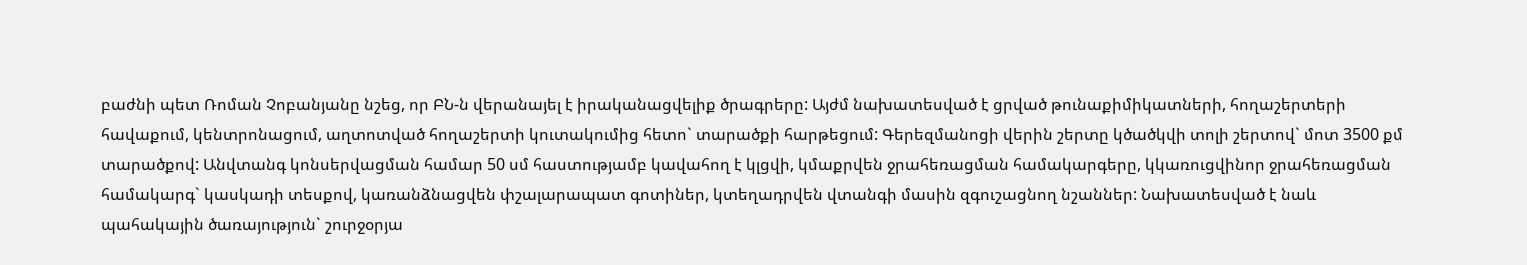բաժնի պետ Ռոման Չոբանյանը նշեց, որ ԲՆ-ն վերանայել է իրականացվելիք ծրագրերը: Այժմ նախատեսված է ցրված թունաքիմիկատների, հողաշերտերի հավաքում, կենտրոնացում, աղտոտված հողաշերտի կուտակումից հետո` տարածքի հարթեցում: Գերեզմանոցի վերին շերտը կծածկվի տոլի շերտով` մոտ 3500 քմ տարածքով: Անվտանգ կոնսերվացման համար 50 սմ հաստությամբ կավահող է կլցվի, կմաքրվեն ջրահեռացման համակարգերը, կկառուցվինոր ջրահեռացման համակարգ` կասկադի տեսքով, կառանձնացվեն փշալարապատ գոտիներ, կտեղադրվեն վտանգի մասին զգուշացնող նշաններ: Նախատեսված է նաև պահակային ծառայություն` շուրջօրյա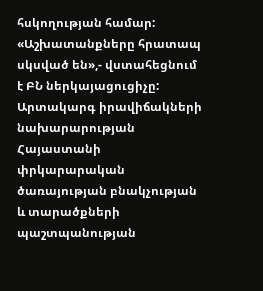հսկողության համար: «Աշխատանքները հրատապ սկսված են»,- վստահեցնում է ԲՆ ներկայացուցիչը:
Արտակարգ իրավիճակների նախարարության Հայաստանի փրկարարական ծառայության բնակչության և տարածքների պաշտպանության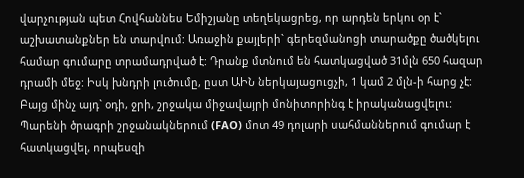վարչության պետ Հովհաննես Եմիշյանը տեղեկացրեց, որ արդեն երկու օր է` աշխատանքներ են տարվում: Առաջին քայլերի` գերեզմանոցի տարածքը ծածկելու համար գումարը տրամադրված է: Դրանք մտնում են հատկացված 31մլն 650 հազար դրամի մեջ: Իսկ խնդրի լուծումը, ըստ ԱԻՆ ներկայացուցչի, 1 կամ 2 մլն-ի հարց չէ: Բայց մինչ այդ` օդի, ջրի, շրջակա միջավայրի մոնիտորինգ է իրականացվելու: Պարենի ծրագրի շրջանակներում (FAO) մոտ 49 դոլարի սահմաններում գումար է հատկացվել, որպեսզի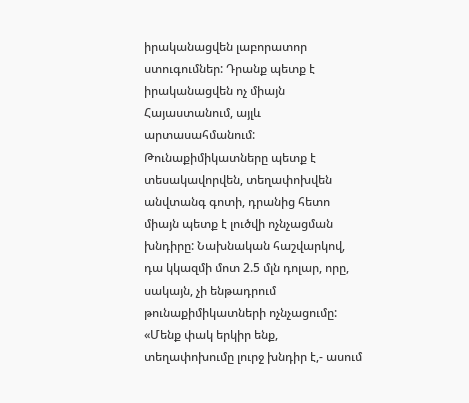իրականացվեն լաբորատոր ստուգումներ: Դրանք պետք է իրականացվեն ոչ միայն Հայաստանում, այլև արտասահմանում: Թունաքիմիկատները պետք է տեսակավորվեն, տեղափոխվեն անվտանգ գոտի, դրանից հետո միայն պետք է լուծվի ոչնչացման խնդիրը: Նախնական հաշվարկով, դա կկազմի մոտ 2.5 մլն դոլար, որը, սակայն, չի ենթադրում թունաքիմիկատների ոչնչացումը:
«Մենք փակ երկիր ենք, տեղափոխումը լուրջ խնդիր է,- ասում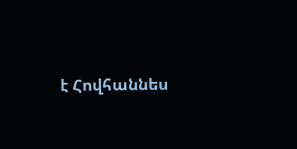է Հովհաննես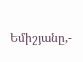Եմիշյանը,-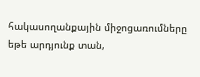հակասողանքային միջոցառումները եթե արդյունք տան,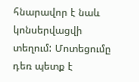հնարավոր է նաև կոնսերվացվի տեղում: Մոտեցումը դեռ պետք է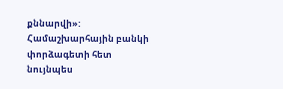քննարվի»: Համաշխարհային բանկի փորձագետի հետ նույնպես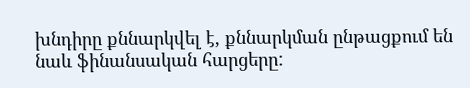խնդիրը քննարկվել է, քննարկման ընթացքում են նաև ֆինանսական հարցերը: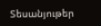Տեսանյութեր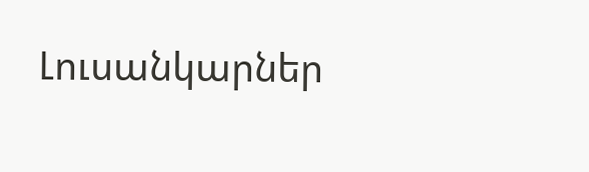Լուսանկարներ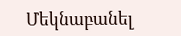Մեկնաբանել